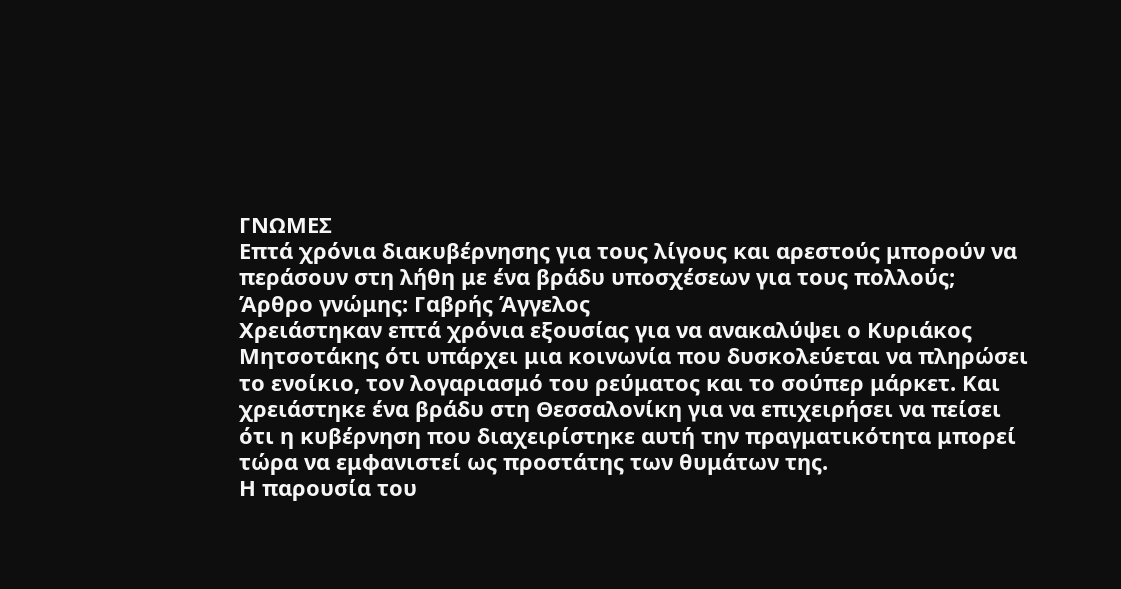ΓΝΩΜΕΣ
Επτά χρόνια διακυβέρνησης για τους λίγους και αρεστούς μπορούν να περάσουν στη λήθη με ένα βράδυ υποσχέσεων για τους πολλούς;
Άρθρο γνώμης: Γαβρής Άγγελος
Χρειάστηκαν επτά χρόνια εξουσίας για να ανακαλύψει ο Κυριάκος Μητσοτάκης ότι υπάρχει μια κοινωνία που δυσκολεύεται να πληρώσει το ενοίκιο, τον λογαριασμό του ρεύματος και το σούπερ μάρκετ. Και χρειάστηκε ένα βράδυ στη Θεσσαλονίκη για να επιχειρήσει να πείσει ότι η κυβέρνηση που διαχειρίστηκε αυτή την πραγματικότητα μπορεί τώρα να εμφανιστεί ως προστάτης των θυμάτων της.
Η παρουσία του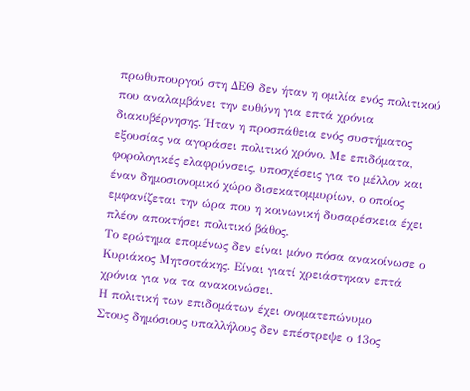πρωθυπουργού στη ΔΕΘ δεν ήταν η ομιλία ενός πολιτικού που αναλαμβάνει την ευθύνη για επτά χρόνια διακυβέρνησης. Ήταν η προσπάθεια ενός συστήματος εξουσίας να αγοράσει πολιτικό χρόνο. Με επιδόματα, φορολογικές ελαφρύνσεις, υποσχέσεις για το μέλλον και έναν δημοσιονομικό χώρο δισεκατομμυρίων, ο οποίος εμφανίζεται την ώρα που η κοινωνική δυσαρέσκεια έχει πλέον αποκτήσει πολιτικό βάθος.
Το ερώτημα επομένως δεν είναι μόνο πόσα ανακοίνωσε ο Κυριάκος Μητσοτάκης. Είναι γιατί χρειάστηκαν επτά χρόνια για να τα ανακοινώσει.
Η πολιτική των επιδομάτων έχει ονοματεπώνυμο
Στους δημόσιους υπαλλήλους δεν επέστρεψε ο 13ος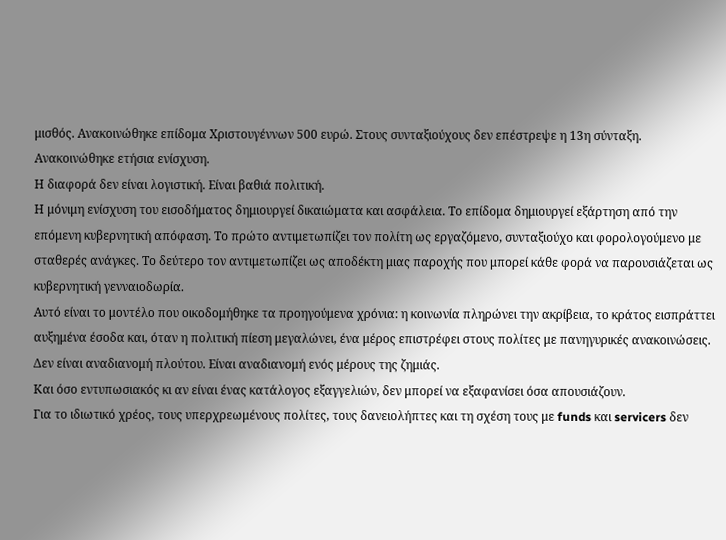μισθός. Ανακοινώθηκε επίδομα Χριστουγέννων 500 ευρώ. Στους συνταξιούχους δεν επέστρεψε η 13η σύνταξη. Ανακοινώθηκε ετήσια ενίσχυση.
Η διαφορά δεν είναι λογιστική. Είναι βαθιά πολιτική.
Η μόνιμη ενίσχυση του εισοδήματος δημιουργεί δικαιώματα και ασφάλεια. Το επίδομα δημιουργεί εξάρτηση από την επόμενη κυβερνητική απόφαση. Το πρώτο αντιμετωπίζει τον πολίτη ως εργαζόμενο, συνταξιούχο και φορολογούμενο με σταθερές ανάγκες. Το δεύτερο τον αντιμετωπίζει ως αποδέκτη μιας παροχής που μπορεί κάθε φορά να παρουσιάζεται ως κυβερνητική γενναιοδωρία.
Αυτό είναι το μοντέλο που οικοδομήθηκε τα προηγούμενα χρόνια: η κοινωνία πληρώνει την ακρίβεια, το κράτος εισπράττει αυξημένα έσοδα και, όταν η πολιτική πίεση μεγαλώνει, ένα μέρος επιστρέφει στους πολίτες με πανηγυρικές ανακοινώσεις.
Δεν είναι αναδιανομή πλούτου. Είναι αναδιανομή ενός μέρους της ζημιάς.
Και όσο εντυπωσιακός κι αν είναι ένας κατάλογος εξαγγελιών, δεν μπορεί να εξαφανίσει όσα απουσιάζουν.
Για το ιδιωτικό χρέος, τους υπερχρεωμένους πολίτες, τους δανειολήπτες και τη σχέση τους με funds και servicers δεν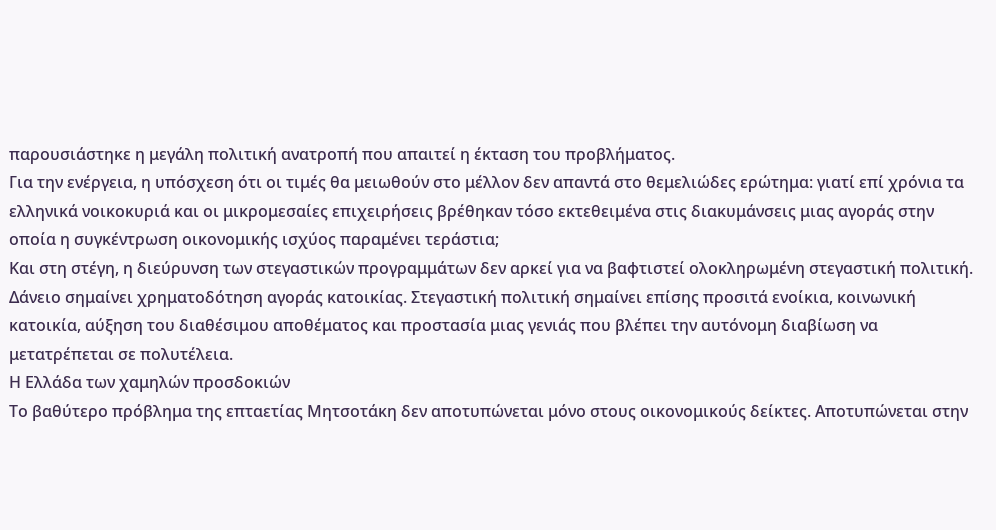παρουσιάστηκε η μεγάλη πολιτική ανατροπή που απαιτεί η έκταση του προβλήματος.
Για την ενέργεια, η υπόσχεση ότι οι τιμές θα μειωθούν στο μέλλον δεν απαντά στο θεμελιώδες ερώτημα: γιατί επί χρόνια τα ελληνικά νοικοκυριά και οι μικρομεσαίες επιχειρήσεις βρέθηκαν τόσο εκτεθειμένα στις διακυμάνσεις μιας αγοράς στην οποία η συγκέντρωση οικονομικής ισχύος παραμένει τεράστια;
Και στη στέγη, η διεύρυνση των στεγαστικών προγραμμάτων δεν αρκεί για να βαφτιστεί ολοκληρωμένη στεγαστική πολιτική. Δάνειο σημαίνει χρηματοδότηση αγοράς κατοικίας. Στεγαστική πολιτική σημαίνει επίσης προσιτά ενοίκια, κοινωνική κατοικία, αύξηση του διαθέσιμου αποθέματος και προστασία μιας γενιάς που βλέπει την αυτόνομη διαβίωση να μετατρέπεται σε πολυτέλεια.
Η Ελλάδα των χαμηλών προσδοκιών
Το βαθύτερο πρόβλημα της επταετίας Μητσοτάκη δεν αποτυπώνεται μόνο στους οικονομικούς δείκτες. Αποτυπώνεται στην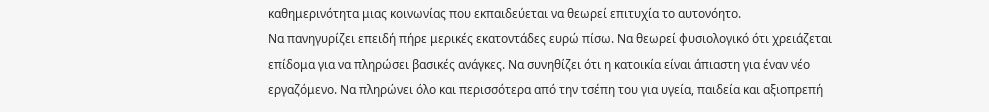καθημερινότητα μιας κοινωνίας που εκπαιδεύεται να θεωρεί επιτυχία το αυτονόητο.
Να πανηγυρίζει επειδή πήρε μερικές εκατοντάδες ευρώ πίσω. Να θεωρεί φυσιολογικό ότι χρειάζεται επίδομα για να πληρώσει βασικές ανάγκες. Να συνηθίζει ότι η κατοικία είναι άπιαστη για έναν νέο εργαζόμενο. Να πληρώνει όλο και περισσότερα από την τσέπη του για υγεία, παιδεία και αξιοπρεπή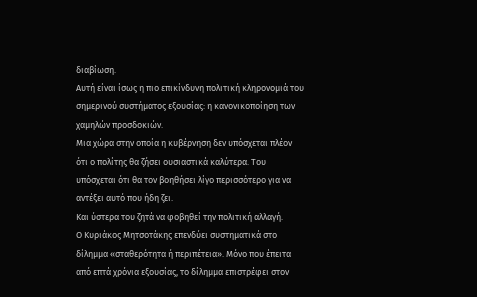διαβίωση.
Αυτή είναι ίσως η πιο επικίνδυνη πολιτική κληρονομιά του σημερινού συστήματος εξουσίας: η κανονικοποίηση των χαμηλών προσδοκιών.
Μια χώρα στην οποία η κυβέρνηση δεν υπόσχεται πλέον ότι ο πολίτης θα ζήσει ουσιαστικά καλύτερα. Του υπόσχεται ότι θα τον βοηθήσει λίγο περισσότερο για να αντέξει αυτό που ήδη ζει.
Και ύστερα του ζητά να φοβηθεί την πολιτική αλλαγή.
Ο Κυριάκος Μητσοτάκης επενδύει συστηματικά στο δίλημμα «σταθερότητα ή περιπέτεια». Μόνο που έπειτα από επτά χρόνια εξουσίας, το δίλημμα επιστρέφει στον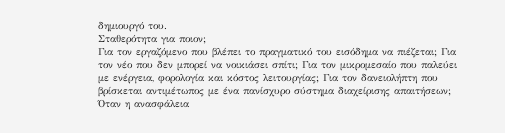δημιουργό του.
Σταθερότητα για ποιον;
Για τον εργαζόμενο που βλέπει το πραγματικό του εισόδημα να πιέζεται; Για τον νέο που δεν μπορεί να νοικιάσει σπίτι; Για τον μικρομεσαίο που παλεύει με ενέργεια, φορολογία και κόστος λειτουργίας; Για τον δανειολήπτη που βρίσκεται αντιμέτωπος με ένα πανίσχυρο σύστημα διαχείρισης απαιτήσεων;
Όταν η ανασφάλεια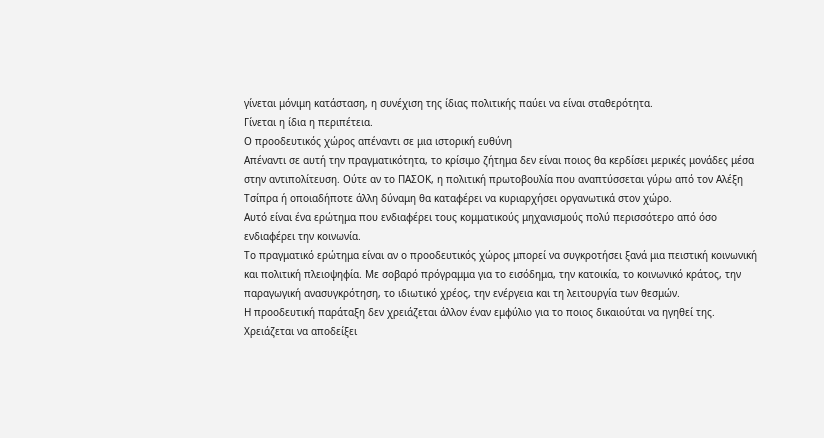γίνεται μόνιμη κατάσταση, η συνέχιση της ίδιας πολιτικής παύει να είναι σταθερότητα.
Γίνεται η ίδια η περιπέτεια.
Ο προοδευτικός χώρος απέναντι σε μια ιστορική ευθύνη
Απέναντι σε αυτή την πραγματικότητα, το κρίσιμο ζήτημα δεν είναι ποιος θα κερδίσει μερικές μονάδες μέσα στην αντιπολίτευση. Ούτε αν το ΠΑΣΟΚ, η πολιτική πρωτοβουλία που αναπτύσσεται γύρω από τον Αλέξη Τσίπρα ή οποιαδήποτε άλλη δύναμη θα καταφέρει να κυριαρχήσει οργανωτικά στον χώρο.
Αυτό είναι ένα ερώτημα που ενδιαφέρει τους κομματικούς μηχανισμούς πολύ περισσότερο από όσο ενδιαφέρει την κοινωνία.
Το πραγματικό ερώτημα είναι αν ο προοδευτικός χώρος μπορεί να συγκροτήσει ξανά μια πειστική κοινωνική και πολιτική πλειοψηφία. Με σοβαρό πρόγραμμα για το εισόδημα, την κατοικία, το κοινωνικό κράτος, την παραγωγική ανασυγκρότηση, το ιδιωτικό χρέος, την ενέργεια και τη λειτουργία των θεσμών.
Η προοδευτική παράταξη δεν χρειάζεται άλλον έναν εμφύλιο για το ποιος δικαιούται να ηγηθεί της. Χρειάζεται να αποδείξει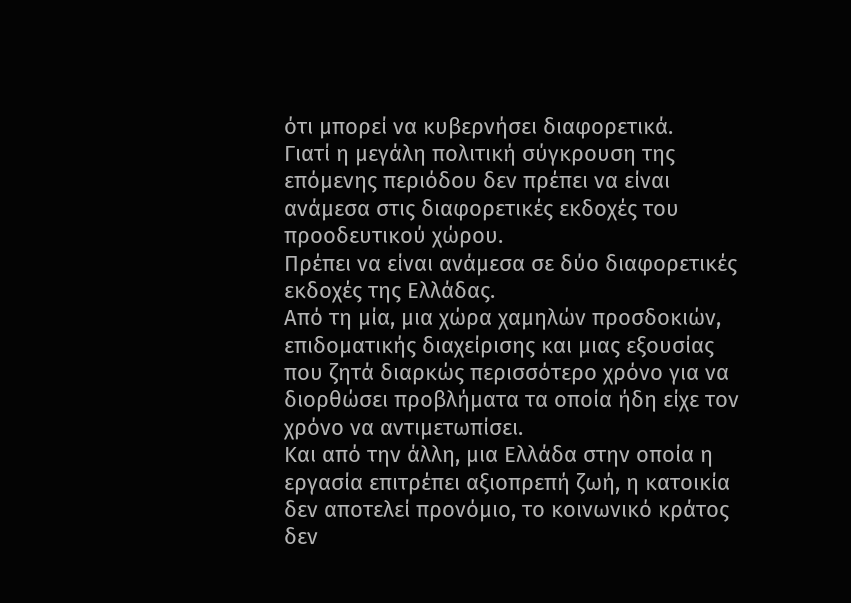ότι μπορεί να κυβερνήσει διαφορετικά.
Γιατί η μεγάλη πολιτική σύγκρουση της επόμενης περιόδου δεν πρέπει να είναι ανάμεσα στις διαφορετικές εκδοχές του προοδευτικού χώρου.
Πρέπει να είναι ανάμεσα σε δύο διαφορετικές εκδοχές της Ελλάδας.
Από τη μία, μια χώρα χαμηλών προσδοκιών, επιδοματικής διαχείρισης και μιας εξουσίας που ζητά διαρκώς περισσότερο χρόνο για να διορθώσει προβλήματα τα οποία ήδη είχε τον χρόνο να αντιμετωπίσει.
Και από την άλλη, μια Ελλάδα στην οποία η εργασία επιτρέπει αξιοπρεπή ζωή, η κατοικία δεν αποτελεί προνόμιο, το κοινωνικό κράτος δεν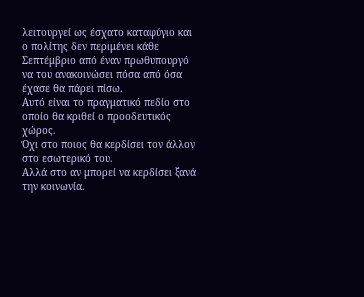λειτουργεί ως έσχατο καταφύγιο και ο πολίτης δεν περιμένει κάθε Σεπτέμβριο από έναν πρωθυπουργό να του ανακοινώσει πόσα από όσα έχασε θα πάρει πίσω.
Αυτό είναι το πραγματικό πεδίο στο οποίο θα κριθεί ο προοδευτικός χώρος.
Όχι στο ποιος θα κερδίσει τον άλλον στο εσωτερικό του.
Αλλά στο αν μπορεί να κερδίσει ξανά την κοινωνία.